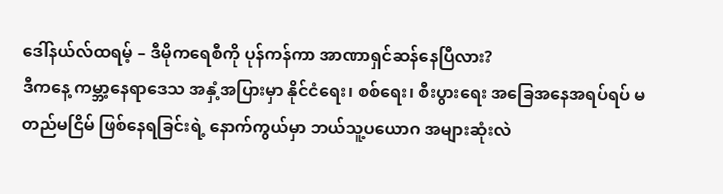ဒေါ်နယ်လ်ထရမ့် – ဒီမိုကရေစီကို ပုန်ကန်ကာ အာဏာရှင်ဆန်နေပြီလား?
ဒီကနေ့ ကမ္ဘာ့နေရာဒေသ အနှံ့အပြားမှာ နိုင်ငံရေး၊ စစ်ရေး၊ စီးပွားရေး အခြေအနေအရပ်ရပ် မတည်မငြိမ် ဖြစ်နေရခြင်းရဲ့ နောက်ကွယ်မှာ ဘယ်သူ့ပယောဂ အများဆုံးလဲ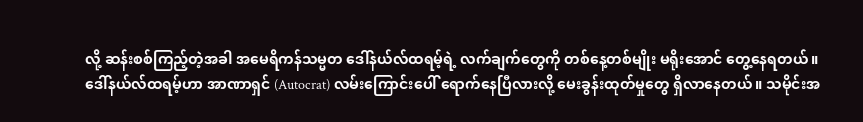လို့ ဆန်းစစ်ကြည့်တဲ့အခါ အမေရိကန်သမ္မတ ဒေါ်နယ်လ်ထရမ့်ရဲ့ လက်ချက်တွေကို တစ်နေ့တစ်မျိုး မရိုးအောင် တွေ့နေရတယ်။ ဒေါ်နယ်လ်ထရမ့်ဟာ အာဏာရှင် (Autocrat) လမ်းကြောင်းပေါ် ရောက်နေပြီလားလို့ မေးခွန်းထုတ်မှုတွေ ရှိလာနေတယ်။ သမိုင်းအ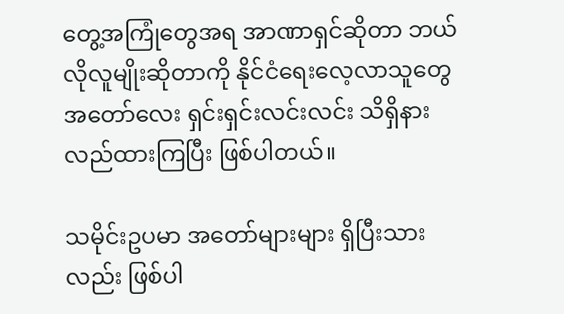တွေ့အကြုံတွေအရ အာဏာရှင်ဆိုတာ ဘယ်လိုလူမျိုးဆိုတာကို နိုင်ငံရေးလေ့လာသူတွေ အတော်လေး ရှင်းရှင်းလင်းလင်း သိရှိနားလည်ထားကြပြီး ဖြစ်ပါတယ်။

သမိုင်းဥပမာ အတော်များများ ရှိပြီးသားလည်း ဖြစ်ပါ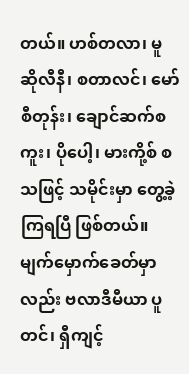တယ်။ ဟစ်တလာ၊ မူဆိုလီနီ၊ စတာလင်၊ မော်စီတုန်း၊ ချောင်ဆက်စကူး၊ ပိုပေါ့၊ မားကို့စ် စသဖြင့် သမိုင်းမှာ တွေ့ခဲ့ကြရပြီ ဖြစ်တယ်။ မျက်မှောက်ခေတ်မှာလည်း ဗလာဒီမီယာ ပူတင်၊ ရှီကျင့်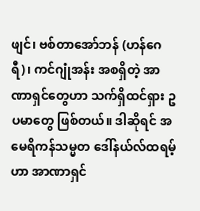ဖျင်၊ ဗစ်တာအော်ဘန် (ဟန်ဂေရီ)၊ ကင်ဂျုံအန်း အစရှိတဲ့ အာဏာရှင်တွေဟာ သက်ရှိထင်ရှား ဥပမာတွေ ဖြစ်တယ်။ ဒါဆိုရင် အမေရိကန်သမ္မတ ဒေါ်နယ်လ်ထရမ့်ဟာ အာဏာရှင်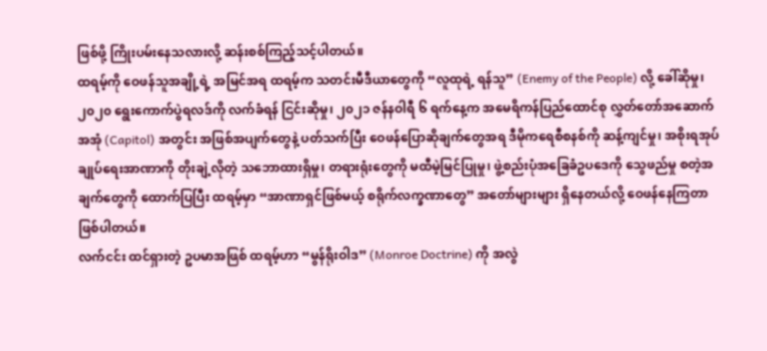ဖြစ်ဖို့ ကြိုးပမ်းနေသလားလို့ ဆန်းစစ်ကြည့်သင့်ပါတယ်။
ထရမ့်ကို ဝေဖန်သူအချို့ရဲ့ အမြင်အရ ထရမ့်က သတင်းမီဒီယာတွေကို “လူထုရဲ့ ရန်သူ” (Enemy of the People) လို့ ခေါ်ဆိုမှု၊ ၂၀၂၀ ရွေးကောက်ပွဲရလဒ်ကို လက်ခံရန် ငြင်းဆိုမှု၊ ၂၀၂၁ ဇန်နဝါရီ ၆ ရက်နေ့က အမေရိကန်ပြည်ထောင်စု လွှတ်တော်အဆောက်အအုံ (Capitol) အတွင်း အဖြစ်အပျက်တွေနဲ့ ပတ်သက်ပြီး ဝေဖန်ပြောဆိုချက်တွေအရ ဒီမိုကရေစီစနစ်ကို ဆန့်ကျင်မှု၊ အစိုးရအုပ်ချုပ်ရေးအာဏာကို တိုးချဲ့လိုတဲ့ သဘောထားရှိမှု၊ တရားရုံးတွေကို မထီမဲ့မြင်ပြုမှု၊ ဖွဲ့စည်းပုံအခြေခံဥပဒေကို သွေဖည်မှု စတဲ့အချက်တွေကို ထောက်ပြပြီး ထရမ့်မှာ “အာဏာရှင်ဖြစ်မယ့် စရိုက်လက္ခဏာတွေ” အတော်များများ ရှိနေတယ်လို့ ဝေဖန်နေကြတာ ဖြစ်ပါတယ်။
လက်ငင်း ထင်ရှားတဲ့ ဥပမာအဖြစ် ထရမ့်ဟာ “မွန်ရိုးဝါဒ” (Monroe Doctrine) ကို အလွဲ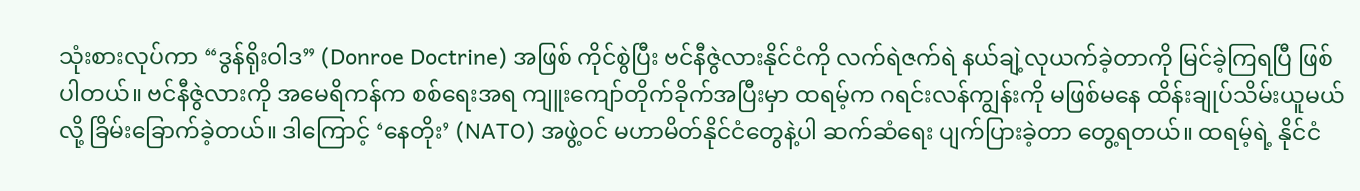သုံးစားလုပ်ကာ “ဒွန်ရိုးဝါဒ” (Donroe Doctrine) အဖြစ် ကိုင်စွဲပြီး ဗင်နီဇွဲလားနိုင်ငံကို လက်ရဲဇက်ရဲ နယ်ချဲ့လုယက်ခဲ့တာကို မြင်ခဲ့ကြရပြီ ဖြစ်ပါတယ်။ ဗင်နီဇွဲလားကို အမေရိကန်က စစ်ရေးအရ ကျူးကျော်တိုက်ခိုက်အပြီးမှာ ထရမ့်က ဂရင်းလန်ကျွန်းကို မဖြစ်မနေ ထိန်းချုပ်သိမ်းယူမယ်လို့ ခြိမ်းခြောက်ခဲ့တယ်။ ဒါကြောင့် ‘နေတိုး’ (NATO) အဖွဲ့ဝင် မဟာမိတ်နိုင်ငံတွေနဲ့ပါ ဆက်ဆံရေး ပျက်ပြားခဲ့တာ တွေ့ရတယ်။ ထရမ့်ရဲ့ နိုင်ငံ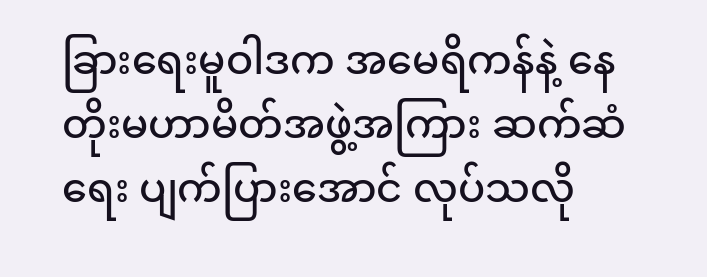ခြားရေးမူဝါဒက အမေရိကန်နဲ့ နေတိုးမဟာမိတ်အဖွဲ့အကြား ဆက်ဆံရေး ပျက်ပြားအောင် လုပ်သလို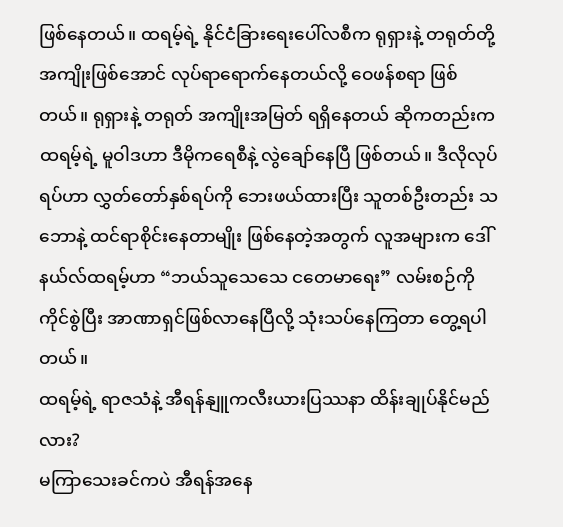ဖြစ်နေတယ်။ ထရမ့်ရဲ့ နိုင်ငံခြားရေးပေါ်လစီက ရုရှားနဲ့ တရုတ်တို့ အကျိုးဖြစ်အောင် လုပ်ရာရောက်နေတယ်လို့ ဝေဖန်စရာ ဖြစ်တယ်။ ရုရှားနဲ့ တရုတ် အကျိုးအမြတ် ရရှိနေတယ် ဆိုကတည်းက ထရမ့်ရဲ့ မူဝါဒဟာ ဒီမိုကရေစီနဲ့ လွဲချော်နေပြီ ဖြစ်တယ်။ ဒီလိုလုပ်ရပ်ဟာ လွှတ်တော်နှစ်ရပ်ကို ဘေးဖယ်ထားပြီး သူတစ်ဦးတည်း သဘောနဲ့ ထင်ရာစိုင်းနေတာမျိုး ဖြစ်နေတဲ့အတွက် လူအများက ဒေါ်နယ်လ်ထရမ့်ဟာ “ဘယ်သူသေသေ ငတေမာရေး” လမ်းစဉ်ကို ကိုင်စွဲပြီး အာဏာရှင်ဖြစ်လာနေပြီလို့ သုံးသပ်နေကြတာ တွေ့ရပါတယ်။
ထရမ့်ရဲ့ ရာဇသံနဲ့ အီရန်နျူကလီးယားပြဿနာ ထိန်းချုပ်နိုင်မည်လား?
မကြာသေးခင်ကပဲ အီရန်အနေ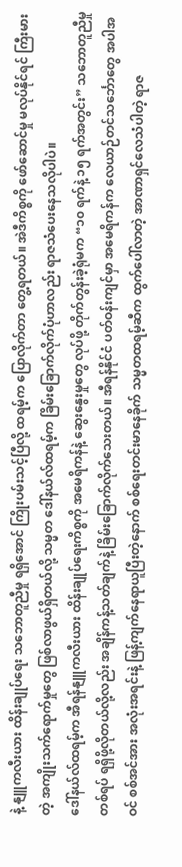နဲ့ နျူကလီးယား ထိန်းချုပ်ရေး သဘောတူညီမှု ရရှိအောင် ကြိုးပမ်းသင့်ပြီလို့ ထရမ့်က ပြောလိုက်တာ တွေ့ရတယ်။ အဲဒီကိစ္စကို ဖော်ဆောင်မှု မလုပ်နိုင်ရင် ကြီးမားတဲ့ အကျိုးသက်ရောက်မှုတွေ ဖြစ်လာဖွယ်ရှိတယ်လို့ သမ္မတ ဒေါ်နယ်လ်ထရမ့်က ခြိမ်းခြောက်လိုက်ပုံဟာလည်း ရာဇသံပေးနေသလိုပါပဲ။
ဒေါ်နယ်လ်ထရမ့်က အီရန်နျူကလီးယား ထိန်းချုပ်ရေးကိစ္စကို အမေရိကန်နဲ့ ဆွေးနွေးမှုတွေ လုပ်ဖို့ တိုက်တွန်းခဲ့ရုံမက “၁၀ ရက်နဲ့ ၁၅ ရက်အတွင်း” သဘောတူညီမှုတစ်ရပ် ရရှိဖို့လိုတယ်လို့လည်း အချိန်ကန့်သတ်ချက်နဲ့ ခြိမ်းခြောက်လိုက်သေးတယ်။ အီရန်နိုင်ငံ ပတ်ဝန်းကျင်မှာ အမေရိကန်က လေယာဉ်တင်သင်္ဘောတွေ အပါအဝင် စစ်အင်အား အလုံးအရင်းနဲ့ ဖြန့်ကျက်နေရာယူပြီးတဲ့နောက် စစ်ရေးတင်းမာနေခိုက် သမ္မတထရမ့်ဆီက ထွက်ပေါ်လာတဲ့ အာဏာရှင်လေသံပါတဲ့ ရာဇ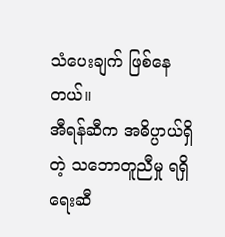သံပေးချက် ဖြစ်နေတယ်။
အီရန်ဆီက အဓိပ္ပာယ်ရှိတဲ့ သဘောတူညီမှု ရရှိရေးဆီ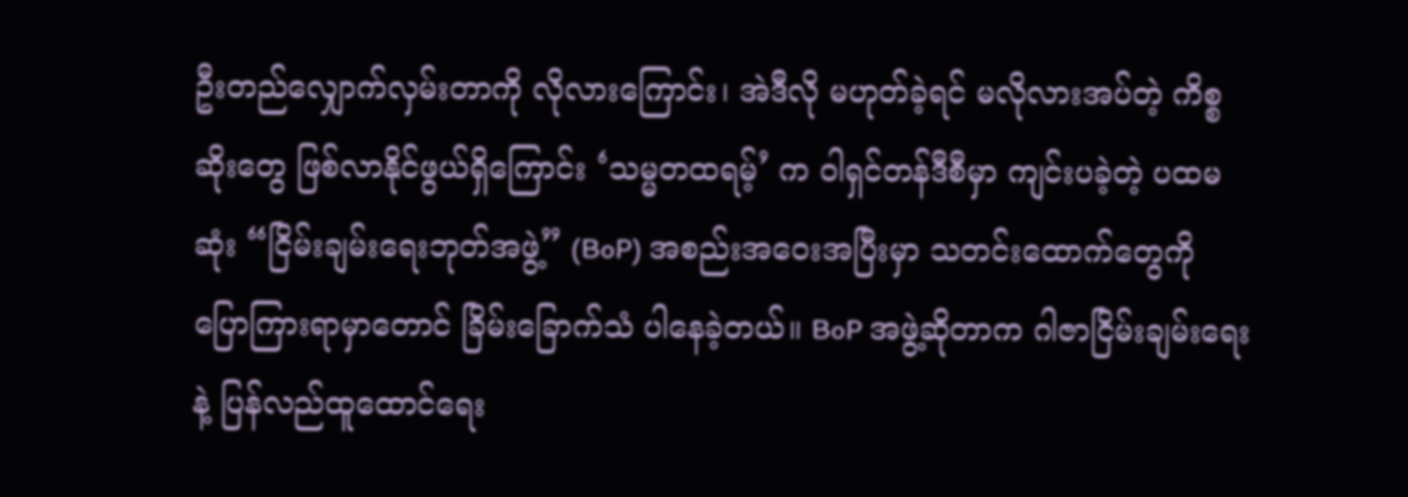ဦးတည်လျှောက်လှမ်းတာကို လိုလားကြောင်း၊ အဲဒီလို မဟုတ်ခဲ့ရင် မလိုလားအပ်တဲ့ ကိစ္စဆိုးတွေ ဖြစ်လာနိုင်ဖွယ်ရှိကြောင်း ‘သမ္မတထရမ့်’ က ဝါရှင်တန်ဒီစီမှာ ကျင်းပခဲ့တဲ့ ပထမဆုံး “ငြိမ်းချမ်းရေးဘုတ်အဖွဲ့” (BoP) အစည်းအဝေးအပြီးမှာ သတင်းထောက်တွေကို ပြောကြားရာမှာတောင် ခြိမ်းခြောက်သံ ပါနေခဲ့တယ်။ BoP အဖွဲ့ဆိုတာက ဂါဇာငြိမ်းချမ်းရေးနဲ့ ပြန်လည်ထူထောင်ရေး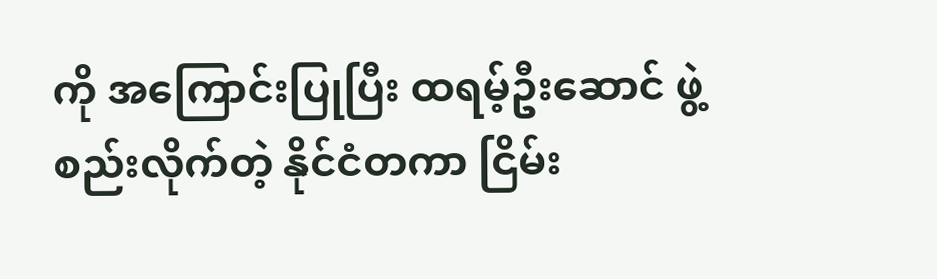ကို အကြောင်းပြုပြီး ထရမ့်ဦးဆောင် ဖွဲ့စည်းလိုက်တဲ့ နိုင်ငံတကာ ငြိမ်း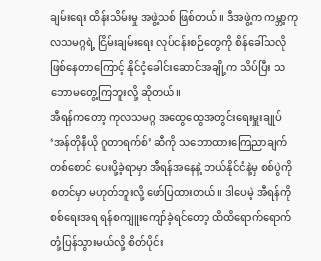ချမ်းရေး ထိန်းသိမ်းမှု အဖွဲ့သစ် ဖြစ်တယ်။ ဒီအဖွဲ့က ကမ္ဘာ့ကုလသမဂ္ဂရဲ့ ငြိမ်းချမ်းရေး လုပ်ငန်းစဉ်တွေကို စိန်ခေါ်သလို ဖြစ်နေတာကြောင့် နိုင်ငံ့ခေါင်းဆောင်အချို့က သိပ်ပြီး သဘောမတွေ့ကြဘူးလို့ ဆိုတယ်။
အီရန်ကတော့ ကုလသမဂ္ဂ အထွေထွေအတွင်းရေးမှူးချုပ် ‘အန်တိုနီယို ဂူတာရက်စ်’ ဆီကို သဘောထားကြေညာချက် တစ်စောင် ပေးပို့ခဲ့ရာမှာ အီရန်အနေနဲ့ ဘယ်နိုင်ငံနဲ့မှ စစ်ပွဲကို စတင်မှာ မဟုတ်ဘူးလို့ ဖော်ပြထားတယ်။ ဒါပေမဲ့ အီရန်ကို စစ်ရေးအရ ရန်စကျူးကျော်ခဲ့ရင်တော့ ထိထိရောက်ရောက် တုံ့ပြန်သွားမယ်လို့ စိတ်ပိုင်း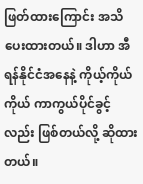ဖြတ်ထားကြောင်း အသိပေးထားတယ်။ ဒါဟာ အီရန်နိုင်ငံအနေနဲ့ ကိုယ့်ကိုယ်ကိုယ် ကာကွယ်ပိုင်ခွင့်လည်း ဖြစ်တယ်လို့ ဆိုထားတယ်။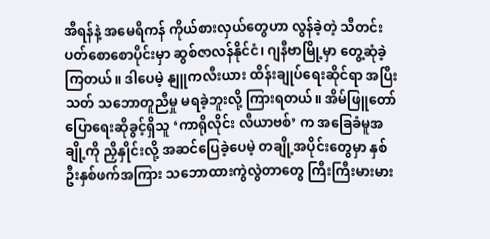အီရန်နဲ့ အမေရိကန် ကိုယ်စားလှယ်တွေဟာ လွန်ခဲ့တဲ့ သီတင်းပတ်စောစောပိုင်းမှာ ဆွစ်ဇာလန်နိုင်ငံ၊ ဂျနီဗာမြို့မှာ တွေ့ဆုံခဲ့ကြတယ်။ ဒါပေမဲ့ နျူကလီးယား ထိန်းချုပ်ရေးဆိုင်ရာ အပြီးသတ် သဘောတူညီမှု မရခဲ့ဘူးလို့ ကြားရတယ်။ အိမ်ဖြူတော် ပြောရေးဆိုခွင့်ရှိသူ ‘ကာရိုလိုင်း လီယာဗစ်’ က အခြေခံမူအချို့ကို ညှိနှိုင်းလို့ အဆင်ပြေခဲ့ပေမဲ့ တချို့အပိုင်းတွေမှာ နှစ်ဦးနှစ်ဖက်အကြား သဘောထားကွဲလွဲတာတွေ ကြီးကြီးမားမား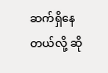ဆက်ရှိနေတယ်လို့ ဆို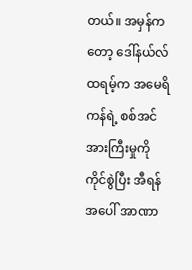တယ်။ အမှန်ကတော့ ဒေါ်နယ်လ်ထရမ့်က အမေရိကန်ရဲ့ စစ်အင်အားကြီးမှုကို ကိုင်စွဲပြီး အီရန်အပေါ် အာဏာ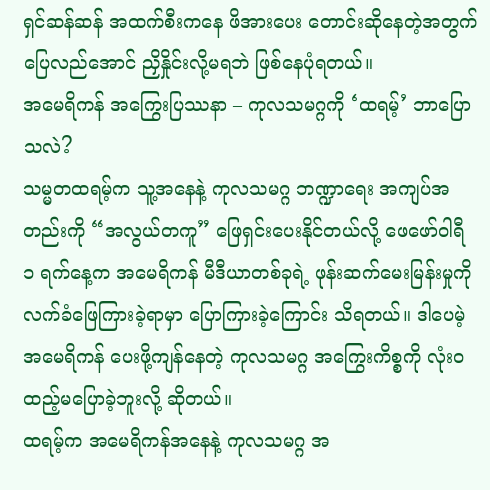ရှင်ဆန်ဆန် အထက်စီးကနေ ဖိအားပေး တောင်းဆိုနေတဲ့အတွက် ပြေလည်အောင် ညှိနှိုင်းလို့မရဘဲ ဖြစ်နေပုံရတယ်။
အမေရိကန် အကြွေးပြဿနာ – ကုလသမဂ္ဂကို ‘ထရမ့်’ ဘာပြောသလဲ?
သမ္မတထရမ့်က သူ့အနေနဲ့ ကုလသမဂ္ဂ ဘဏ္ဍာရေး အကျပ်အတည်းကို “အလွယ်တကူ” ဖြေရှင်းပေးနိုင်တယ်လို့ ဖေဖော်ဝါရီ ၁ ရက်နေ့က အမေရိကန် မီဒီယာတစ်ခုရဲ့ ဖုန်းဆက်မေးမြန်းမှုကို လက်ခံဖြေကြားခဲ့ရာမှာ ပြောကြားခဲ့ကြောင်း သိရတယ်။ ဒါပေမဲ့ အမေရိကန် ပေးဖို့ကျန်နေတဲ့ ကုလသမဂ္ဂ အကြွေးကိစ္စကို လုံးဝ ထည့်မပြောခဲ့ဘူးလို့ ဆိုတယ်။
ထရမ့်က အမေရိကန်အနေနဲ့ ကုလသမဂ္ဂ အ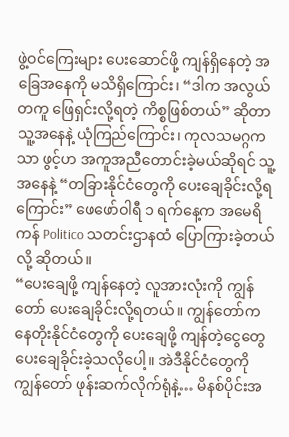ဖွဲ့ဝင်ကြေးများ ပေးဆောင်ဖို့ ကျန်ရှိနေတဲ့ အခြေအနေကို မသိရှိကြောင်း၊ “ဒါက အလွယ်တကူ ဖြေရှင်းလို့ရတဲ့ ကိစ္စဖြစ်တယ်” ဆိုတာ သူ့အနေနဲ့ ယုံကြည်ကြောင်း၊ ကုလသမဂ္ဂကသာ ဖွင့်ဟ အကူအညီတောင်းခဲ့မယ်ဆိုရင် သူ့အနေနဲ့ “တခြားနိုင်ငံတွေကို ပေးချေခိုင်းလို့ရကြောင်း” ဖေဖော်ဝါရီ ၁ ရက်နေ့က အမေရိကန် Politico သတင်းဌာနထံ ပြောကြားခဲ့တယ်လို့ ဆိုတယ်။
“ပေးချေဖို့ ကျန်နေတဲ့ လူအားလုံးကို ကျွန်တော် ပေးချေခိုင်းလို့ရတယ်။ ကျွန်တော်က နေတိုးနိုင်ငံတွေကို ပေးချေဖို့ ကျန်တဲ့ငွေတွေ ပေးချေခိုင်းခဲ့သလိုပေါ့။ အဲဒီနိုင်ငံတွေကို ကျွန်တော် ဖုန်းဆက်လိုက်ရုံနဲ့… မိနစ်ပိုင်းအ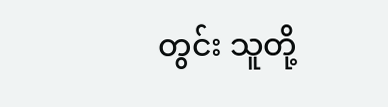တွင်း သူတို့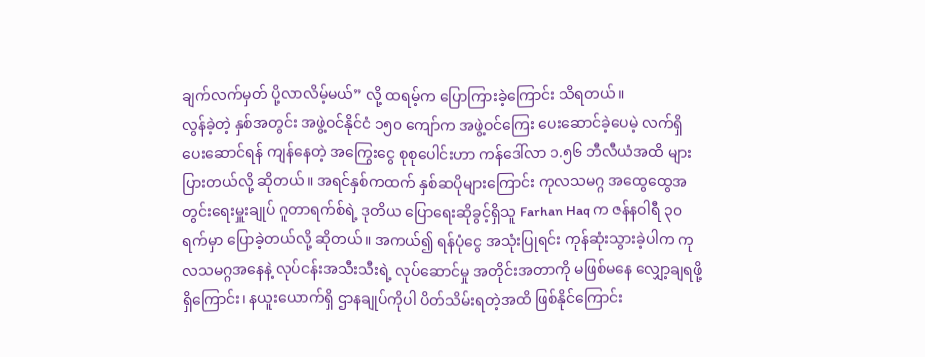ချက်လက်မှတ် ပို့လာလိမ့်မယ်” လို့ ထရမ့်က ပြောကြားခဲ့ကြောင်း သိရတယ်။
လွန်ခဲ့တဲ့ နှစ်အတွင်း အဖွဲ့ဝင်နိုင်ငံ ၁၅၀ ကျော်က အဖွဲ့ဝင်ကြေး ပေးဆောင်ခဲ့ပေမဲ့ လက်ရှိ ပေးဆောင်ရန် ကျန်နေတဲ့ အကြွေးငွေ စုစုပေါင်းဟာ ကန်ဒေါ်လာ ၁.၅၆ ဘီလီယံအထိ များပြားတယ်လို့ ဆိုတယ်။ အရင်နှစ်ကထက် နှစ်ဆပိုများကြောင်း ကုလသမဂ္ဂ အထွေထွေအတွင်းရေးမှူးချုပ် ဂူတာရက်စ်ရဲ့ ဒုတိယ ပြောရေးဆိုခွင့်ရှိသူ Farhan Haq က ဇန်နဝါရီ ၃၀ ရက်မှာ ပြောခဲ့တယ်လို့ ဆိုတယ်။ အကယ်၍ ရန်ပုံငွေ အသုံးပြုရင်း ကုန်ဆုံးသွားခဲ့ပါက ကုလသမဂ္ဂအနေနဲ့ လုပ်ငန်းအသီးသီးရဲ့ လုပ်ဆောင်မှု အတိုင်းအတာကို မဖြစ်မနေ လျှော့ချရဖို့ ရှိကြောင်း၊ နယူးယောက်ရှိ ဌာနချုပ်ကိုပါ ပိတ်သိမ်းရတဲ့အထိ ဖြစ်နိုင်ကြောင်း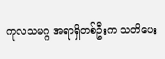ကုလသမဂ္ဂ အရာရှိတစ်ဦးက သတိပေး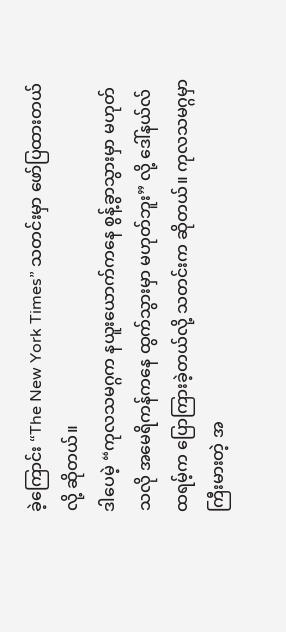ခဲ့ကြောင်း “The New York Times” သတင်းမှာ ဖော်ပြထားတယ်လို့ ဆိုတယ်။
ဒါပေမဲ့ “ကုလသမဂ္ဂက နယူးယောက်ကနေ စွန့်ခွာသွားမှာ မဟုတ်သလို အမေရိကန်ကနေ ထွက်သွားမှာ မဟုတ်ဘူး” လို့ ဒေါ်နယ်လ်ထရမ့်က ပြောကြားခဲ့တယ်လို့ သတင်းက ဆိုတယ်။ ကုလသမဂ္ဂမှာ ကြီးမားတဲ့ အ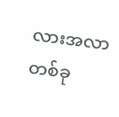လားအလာတစ်ခု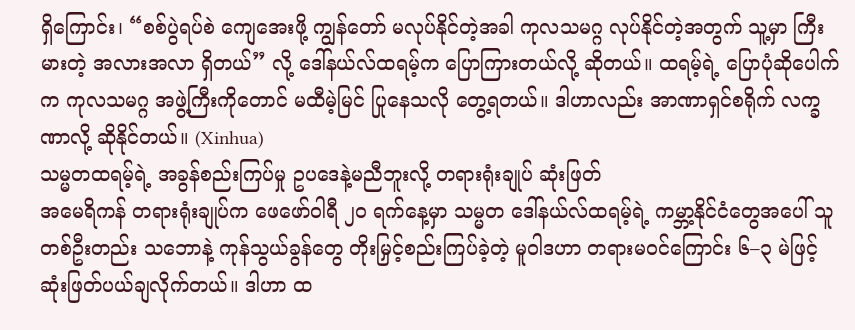ရှိကြောင်း၊ “စစ်ပွဲရပ်စဲ ကျေအေးဖို့ ကျွန်တော် မလုပ်နိုင်တဲ့အခါ ကုလသမဂ္ဂ လုပ်နိုင်တဲ့အတွက် သူ့မှာ ကြီးမားတဲ့ အလားအလာ ရှိတယ်” လို့ ဒေါ်နယ်လ်ထရမ့်က ပြောကြားတယ်လို့ ဆိုတယ်။ ထရမ့်ရဲ့ ပြောပုံဆိုပေါက်က ကုလသမဂ္ဂ အဖွဲ့ကြီးကိုတောင် မထီမဲ့မြင် ပြုနေသလို တွေ့ရတယ်။ ဒါဟာလည်း အာဏာရှင်စရိုက် လက္ခဏာလို့ ဆိုနိုင်တယ်။ (Xinhua)
သမ္မတထရမ့်ရဲ့ အခွန်စည်းကြပ်မှု ဥပဒေနဲ့မညီဘူးလို့ တရားရုံးချုပ် ဆုံးဖြတ်
အမေရိကန် တရားရုံးချုပ်က ဖေဖော်ဝါရီ ၂၀ ရက်နေ့မှာ သမ္မတ ဒေါ်နယ်လ်ထရမ့်ရဲ့ ကမ္ဘာ့နိုင်ငံတွေအပေါ် သူတစ်ဦးတည်း သဘောနဲ့ ကုန်သွယ်ခွန်တွေ တိုးမြှင့်စည်းကြပ်ခဲ့တဲ့ မူဝါဒဟာ တရားမဝင်ကြောင်း ၆–၃ မဲဖြင့် ဆုံးဖြတ်ပယ်ချလိုက်တယ်။ ဒါဟာ ထ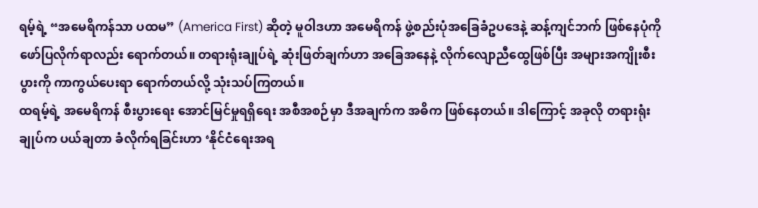ရမ့်ရဲ့ “အမေရိကန်သာ ပထမ” (America First) ဆိုတဲ့ မူဝါဒဟာ အမေရိကန် ဖွဲ့စည်းပုံအခြေခံဥပဒေနဲ့ ဆန့်ကျင်ဘက် ဖြစ်နေပုံကို ဖော်ပြလိုက်ရာလည်း ရောက်တယ်။ တရားရုံးချုပ်ရဲ့ ဆုံးဖြတ်ချက်ဟာ အခြေအနေနဲ့ လိုက်လျောညီထွေဖြစ်ပြီး အများအကျိုးစီးပွားကို ကာကွယ်ပေးရာ ရောက်တယ်လို့ သုံးသပ်ကြတယ်။
ထရမ့်ရဲ့ အမေရိကန် စီးပွားရေး အောင်မြင်မှုရရှိရေး အစီအစဉ်မှာ ဒီအချက်က အဓိက ဖြစ်နေတယ်။ ဒါကြောင့် အခုလို တရားရုံးချုပ်က ပယ်ချတာ ခံလိုက်ရခြင်းဟာ ‘နိုင်ငံရေးအရ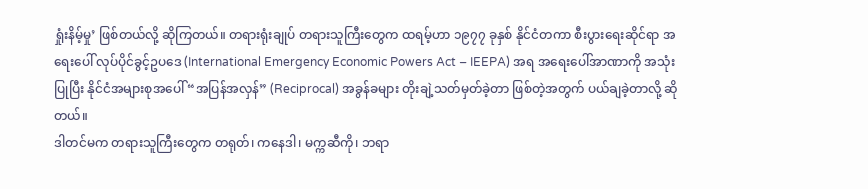ရှုံးနိမ့်မှု’ ဖြစ်တယ်လို့ ဆိုကြတယ်။ တရားရုံးချုပ် တရားသူကြီးတွေက ထရမ့်ဟာ ၁၉၇၇ ခုနှစ် နိုင်ငံတကာ စီးပွားရေးဆိုင်ရာ အရေးပေါ် လုပ်ပိုင်ခွင့်ဥပဒေ (International Emergency Economic Powers Act – IEEPA) အရ အရေးပေါ်အာဏာကို အသုံးပြုပြီး နိုင်ငံအများစုအပေါ် “အပြန်အလှန်” (Reciprocal) အခွန်ခများ တိုးချဲ့သတ်မှတ်ခဲ့တာ ဖြစ်တဲ့အတွက် ပယ်ချခဲ့တာလို့ ဆိုတယ်။
ဒါတင်မက တရားသူကြီးတွေက တရုတ်၊ ကနေဒါ၊ မက္ကဆီကို၊ ဘရာ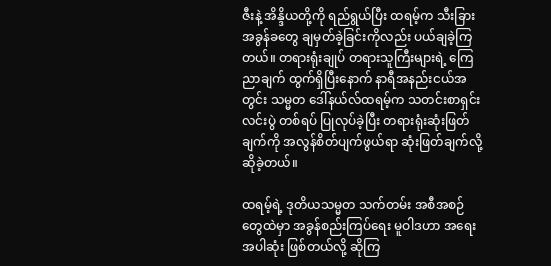ဇီးနဲ့ အိန္ဒိယတို့ကို ရည်ရွယ်ပြီး ထရမ့်က သီးခြားအခွန်ခတွေ ချမှတ်ခဲ့ခြင်းကိုလည်း ပယ်ချခဲ့ကြတယ်။ တရားရုံးချုပ် တရားသူကြီးများရဲ့ ကြေညာချက် ထွက်ရှိပြီးနောက် နာရီအနည်းငယ်အတွင်း သမ္မတ ဒေါ်နယ်လ်ထရမ့်က သတင်းစာရှင်းလင်းပွဲ တစ်ရပ် ပြုလုပ်ခဲ့ပြီး တရားရုံးဆုံးဖြတ်ချက်ကို အလွန်စိတ်ပျက်ဖွယ်ရာ ဆုံးဖြတ်ချက်လို့ ဆိုခဲ့တယ်။

ထရမ့်ရဲ့ ဒုတိယသမ္မတ သက်တမ်း အစီအစဉ်တွေထဲမှာ အခွန်စည်းကြပ်ရေး မူဝါဒဟာ အရေးအပါဆုံး ဖြစ်တယ်လို့ ဆိုကြ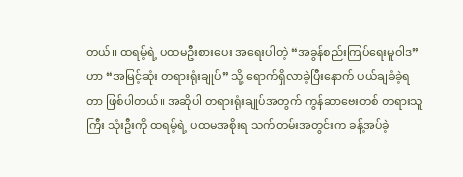တယ်။ ထရမ့်ရဲ့ ပထမဦးစားပေး အရေးပါတဲ့ “အခွန်စည်းကြပ်ရေးမူဝါဒ” ဟာ “အမြင့်ဆုံး တရားရုံးချုပ်” သို့ ရောက်ရှိလာခဲ့ပြီးနောက် ပယ်ချခံခဲ့ရတာ ဖြစ်ပါတယ်။ အဆိုပါ တရားရုံးချုပ်အတွက် ကွန်ဆာဗေးတစ် တရားသူကြီး သုံးဦးကို ထရမ့်ရဲ့ ပထမအစိုးရ သက်တမ်းအတွင်းက ခန့်အပ်ခဲ့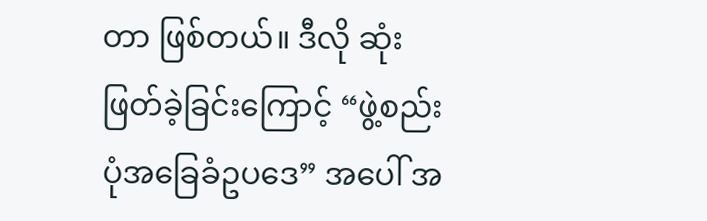တာ ဖြစ်တယ်။ ဒီလို ဆုံးဖြတ်ခဲ့ခြင်းကြောင့် “ဖွဲ့စည်းပုံအခြေခံဥပဒေ” အပေါ် အ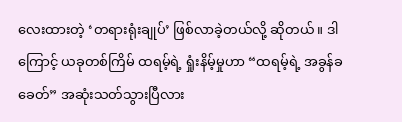လေးထားတဲ့ ‘တရားရုံးချုပ်’ ဖြစ်လာခဲ့တယ်လို့ ဆိုတယ်။ ဒါကြောင့် ယခုတစ်ကြိမ် ထရမ့်ရဲ့ ရှုံးနိမ့်မှုဟာ “ထရမ့်ရဲ့ အခွန်ခခေတ်” အဆုံးသတ်သွားပြီလား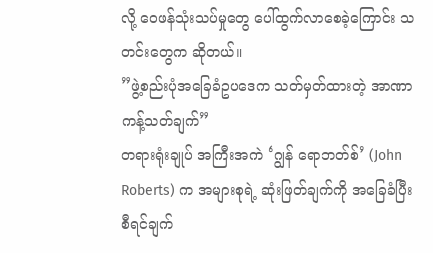လို့ ဝေဖန်သုံးသပ်မှုတွေ ပေါ်ထွက်လာစေခဲ့ကြောင်း သတင်းတွေက ဆိုတယ်။
”ဖွဲ့စည်းပုံအခြေခံဥပဒေက သတ်မှတ်ထားတဲ့ အာဏာကန့်သတ်ချက်”
တရားရုံးချုပ် အကြီးအကဲ ‘ဂျွန် ရောဘတ်စ်’ (John Roberts) က အများစုရဲ့ ဆုံးဖြတ်ချက်ကို အခြေခံပြီး စီရင်ချက်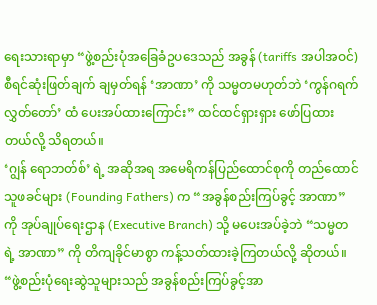ရေးသားရာမှာ “ဖွဲ့စည်းပုံအခြေခံဥပဒေသည် အခွန် (tariffs အပါအဝင်) စီရင်ဆုံးဖြတ်ချက် ချမှတ်ရန် ‘အာဏာ’ ကို သမ္မတမဟုတ်ဘဲ ‘ကွန်ဂရက်လွှတ်တော်’ ထံ ပေးအပ်ထားကြောင်း” ထင်ထင်ရှားရှား ဖော်ပြထားတယ်လို့ သိရတယ်။
‘ဂျွန် ရောဘတ်စ်’ ရဲ့ အဆိုအရ အမေရိကန်ပြည်ထောင်စုကို တည်ထောင်သူဖခင်များ (Founding Fathers) က “အခွန်စည်းကြပ်ခွင့် အာဏာ” ကို အုပ်ချုပ်ရေးဌာန (Executive Branch) သို့ မပေးအပ်ခဲ့ဘဲ “သမ္မတရဲ့ အာဏာ” ကို တိကျခိုင်မာစွာ ကန့်သတ်ထားခဲ့ကြတယ်လို့ ဆိုတယ်။ “ဖွဲ့စည်းပုံရေးဆွဲသူများသည် အခွန်စည်းကြပ်ခွင့်အာ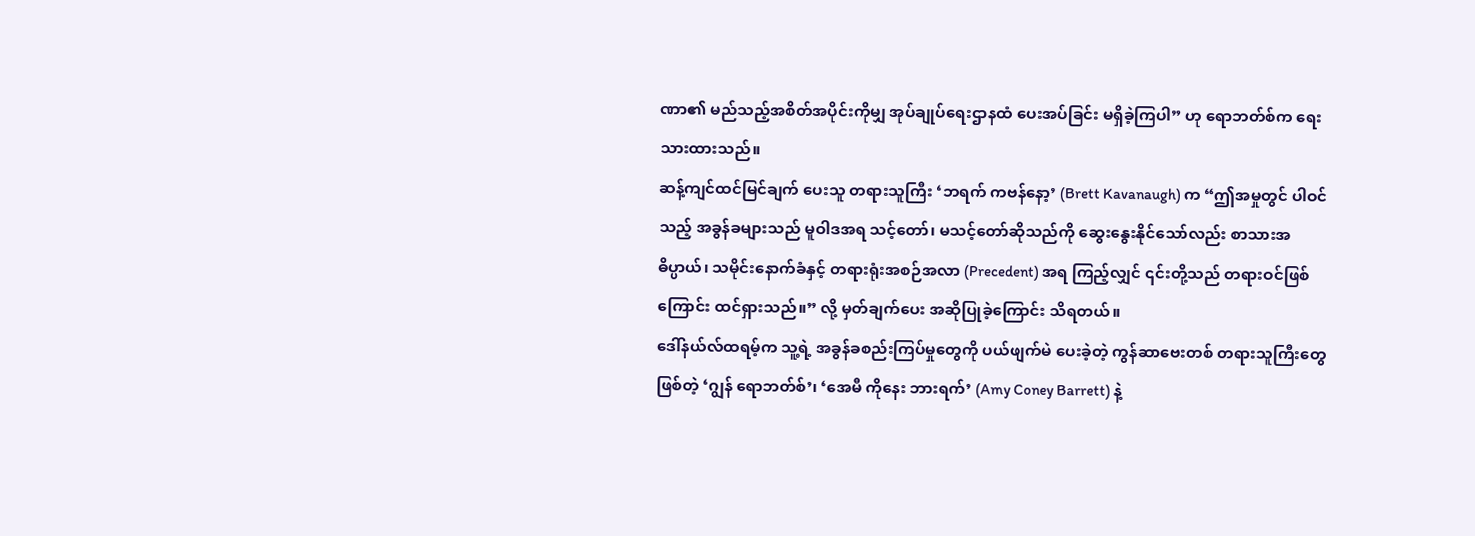ဏာ၏ မည်သည့်အစိတ်အပိုင်းကိုမျှ အုပ်ချုပ်ရေးဌာနထံ ပေးအပ်ခြင်း မရှိခဲ့ကြပါ” ဟု ရောဘတ်စ်က ရေးသားထားသည်။
ဆန့်ကျင်ထင်မြင်ချက် ပေးသူ တရားသူကြီး ‘ဘရက် ကဗန်နော့’ (Brett Kavanaugh) က “ဤအမှုတွင် ပါဝင်သည့် အခွန်ခများသည် မူဝါဒအရ သင့်တော်၊ မသင့်တော်ဆိုသည်ကို ဆွေးနွေးနိုင်သော်လည်း စာသားအဓိပ္ပာယ်၊ သမိုင်းနောက်ခံနှင့် တရားရုံးအစဉ်အလာ (Precedent) အရ ကြည့်လျှင် ၎င်းတို့သည် တရားဝင်ဖြစ်ကြောင်း ထင်ရှားသည်။” လို့ မှတ်ချက်ပေး အဆိုပြုခဲ့ကြောင်း သိရတယ်။
ဒေါ်နယ်လ်ထရမ့်က သူ့ရဲ့ အခွန်ခစည်းကြပ်မှုတွေကို ပယ်ဖျက်မဲ ပေးခဲ့တဲ့ ကွန်ဆာဗေးတစ် တရားသူကြီးတွေ ဖြစ်တဲ့ ‘ဂျွန် ရောဘတ်စ်’၊ ‘အေမီ ကိုနေး ဘားရက်’ (Amy Coney Barrett) နဲ့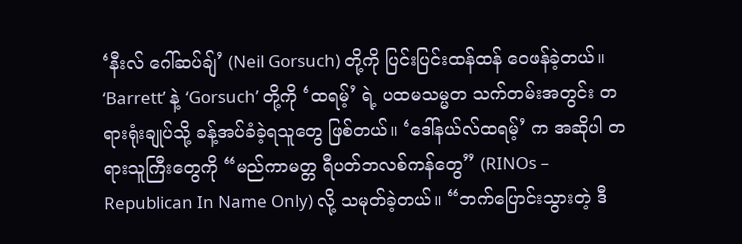‘နီးလ် ဂေါ်ဆပ်ချ်’ (Neil Gorsuch) တို့ကို ပြင်းပြင်းထန်ထန် ဝေဖန်ခဲ့တယ်။ ‘Barrett’ နဲ့ ‘Gorsuch’ တို့ကို ‘ထရမ့်’ ရဲ့ ပထမသမ္မတ သက်တမ်းအတွင်း တရားရုံးချုပ်သို့ ခန့်အပ်ခံခဲ့ရသူတွေ ဖြစ်တယ်။ ‘ဒေါ်နယ်လ်ထရမ့်’ က အဆိုပါ တရားသူကြီးတွေကို “မည်ကာမတ္တ ရီပတ်ဘလစ်ကန်တွေ” (RINOs – Republican In Name Only) လို့ သမုတ်ခဲ့တယ်။ “ဘက်ပြောင်းသွားတဲ့ ဒီ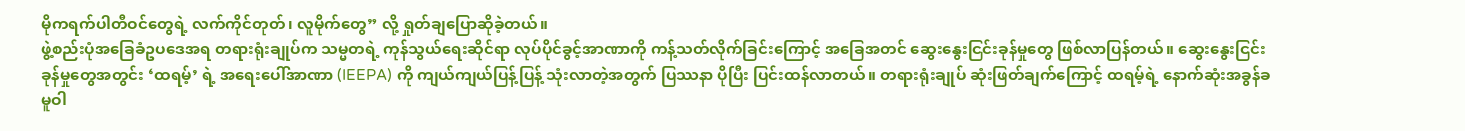မိုကရက်ပါတီဝင်တွေရဲ့ လက်ကိုင်တုတ်၊ လူမိုက်တွေ” လို့ ရှုတ်ချပြောဆိုခဲ့တယ်။
ဖွဲ့စည်းပုံအခြေခံဥပဒေအရ တရားရုံးချုပ်က သမ္မတရဲ့ ကုန်သွယ်ရေးဆိုင်ရာ လုပ်ပိုင်ခွင့်အာဏာကို ကန့်သတ်လိုက်ခြင်းကြောင့် အခြေအတင် ဆွေးနွေးငြင်းခုန်မှုတွေ ဖြစ်လာပြန်တယ်။ ဆွေးနွေးငြင်းခုန်မှုတွေအတွင်း ‘ထရမ့်’ ရဲ့ အရေးပေါ်အာဏာ (IEEPA) ကို ကျယ်ကျယ်ပြန့်ပြန့် သုံးလာတဲ့အတွက် ပြဿနာ ပိုပြီး ပြင်းထန်လာတယ်။ တရားရုံးချုပ် ဆုံးဖြတ်ချက်ကြောင့် ထရမ့်ရဲ့ နောက်ဆုံးအခွန်ခ မူဝါ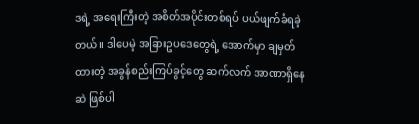ဒရဲ့ အရေးကြီးတဲ့ အစိတ်အပိုင်းတစ်ရပ် ပယ်ဖျက်ခံရခဲ့တယ်။ ဒါပေမဲ့ အခြားဥပဒေတွေရဲ့ အောက်မှာ ချမှတ်ထားတဲ့ အခွန်စည်းကြပ်ခွင့်တွေ ဆက်လက် အာဏာရှိနေဆဲ ဖြစ်ပါ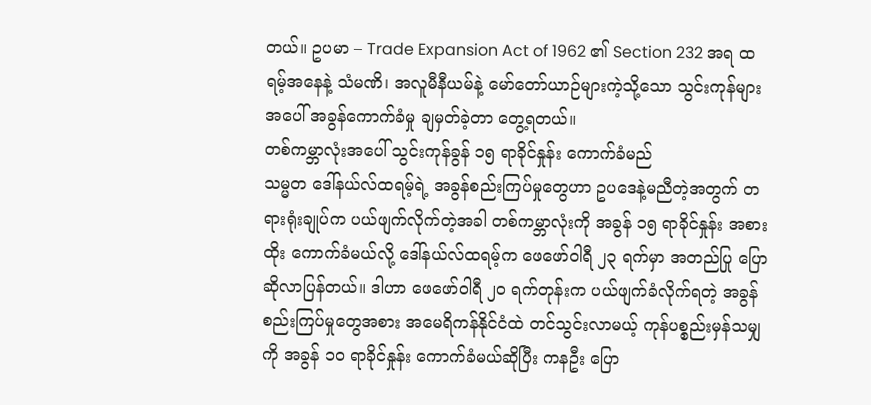တယ်။ ဥပမာ – Trade Expansion Act of 1962 ၏ Section 232 အရ ထရမ့်အနေနဲ့ သံမဏိ၊ အလူမီနီယမ်နဲ့ မော်တော်ယာဉ်များကဲ့သို့သော သွင်းကုန်များအပေါ် အခွန်ကောက်ခံမှု ချမှတ်ခဲ့တာ တွေ့ရတယ်။
တစ်ကမ္ဘာလုံးအပေါ် သွင်းကုန်ခွန် ၁၅ ရာခိုင်နှုန်း ကောက်ခံမည်
သမ္မတ ဒေါ်နယ်လ်ထရမ့်ရဲ့ အခွန်စည်းကြပ်မှုတွေဟာ ဥပဒေနဲ့မညီတဲ့အတွက် တရားရုံးချုပ်က ပယ်ဖျက်လိုက်တဲ့အခါ တစ်ကမ္ဘာလုံးကို အခွန် ၁၅ ရာခိုင်နှုန်း အစားထိုး ကောက်ခံမယ်လို့ ဒေါ်နယ်လ်ထရမ့်က ဖေဖော်ဝါရီ ၂၃ ရက်မှာ အတည်ပြု ပြောဆိုလာပြန်တယ်။ ဒါဟာ ဖေဖော်ဝါရီ ၂၀ ရက်တုန်းက ပယ်ဖျက်ခံလိုက်ရတဲ့ အခွန်စည်းကြပ်မှုတွေအစား အမေရိကန်နိုင်ငံထဲ တင်သွင်းလာမယ့် ကုန်ပစ္စည်းမှန်သမျှကို အခွန် ၁၀ ရာခိုင်နှုန်း ကောက်ခံမယ်ဆိုပြီး ကနဦး ပြော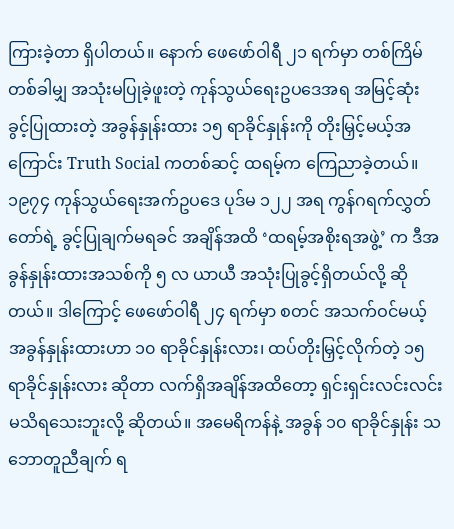ကြားခဲ့တာ ရှိပါတယ်။ နောက် ဖေဖော်ဝါရီ ၂၁ ရက်မှာ တစ်ကြိမ်တစ်ခါမျှ အသုံးမပြုခဲ့ဖူးတဲ့ ကုန်သွယ်ရေးဥပဒေအရ အမြင့်ဆုံး ခွင့်ပြုထားတဲ့ အခွန်နှုန်းထား ၁၅ ရာခိုင်နှုန်းကို တိုးမြှင့်မယ့်အကြောင်း Truth Social ကတစ်ဆင့် ထရမ့်က ကြေညာခဲ့တယ်။
၁၉၇၄ ကုန်သွယ်ရေးအက်ဥပဒေ ပုဒ်မ ၁၂၂ အရ ကွန်ဂရက်လွှတ်တော်ရဲ့ ခွင့်ပြုချက်မရခင် အချိန်အထိ ‘ထရမ့်အစိုးရအဖွဲ့’ က ဒီအခွန်နှုန်းထားအသစ်ကို ၅ လ ယာယီ အသုံးပြုခွင့်ရှိတယ်လို့ ဆိုတယ်။ ဒါကြောင့် ဖေဖော်ဝါရီ ၂၄ ရက်မှာ စတင် အသက်ဝင်မယ့် အခွန်နှုန်းထားဟာ ၁၀ ရာခိုင်နှုန်းလား၊ ထပ်တိုးမြှင့်လိုက်တဲ့ ၁၅ ရာခိုင်နှုန်းလား ဆိုတာ လက်ရှိအချိန်အထိတော့ ရှင်းရှင်းလင်းလင်း မသိရသေးဘူးလို့ ဆိုတယ်။ အမေရိကန်နဲ့ အခွန် ၁၀ ရာခိုင်နှုန်း သဘောတူညီချက် ရ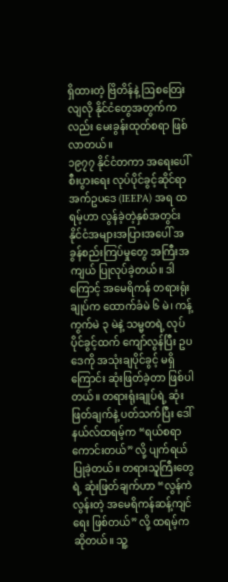ရှိထားတဲ့ ဗြိတိန်နဲ့ ဩစတြေးလျလို နိုင်ငံတွေအတွက်ကလည်း မေးခွန်းထုတ်စရာ ဖြစ်လာတယ်။
၁၉၇၇ နိုင်ငံတကာ အရေးပေါ်စီးပွားရေး လုပ်ပိုင်ခွင့်ဆိုင်ရာ အက်ဥပဒေ (IEEPA) အရ ထရမ့်ဟာ လွန်ခဲ့တဲ့နှစ်အတွင်း နိုင်ငံအများအပြားအပေါ် အခွန်စည်းကြပ်မှုတွေ အကြီးအကျယ် ပြုလုပ်ခဲ့တယ်။ ဒါကြောင့် အမေရိကန် တရားရုံးချုပ်က ထောက်ခံမဲ ၆ မဲ၊ ကန့်ကွက်မဲ ၃ မဲနဲ့ သမ္မတရဲ့ လုပ်ပိုင်ခွင့်ထက် ကျော်လွန်ပြီး ဥပဒေကို အသုံးချပိုင်ခွင့် မရှိကြောင်း ဆုံးဖြတ်ခဲ့တာ ဖြစ်ပါတယ်။ တရားရုံးချုပ်ရဲ့ ဆုံးဖြတ်ချက်နဲ့ ပတ်သက်ပြီး ဒေါ်နယ်လ်ထရမ့်က “ရယ်စရာကောင်းတယ်” လို့ ပျက်ရယ်ပြုခဲ့တယ်။ တရားသူကြီးတွေရဲ့ ဆုံးဖြတ်ချက်ဟာ “လွန်ကဲလွန်းတဲ့ အမေရိကန်ဆန့်ကျင်ရေး ဖြစ်တယ်” လို့ ထရမ့်က ဆိုတယ်။ သူ့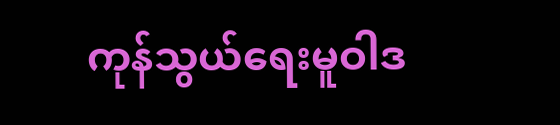ကုန်သွယ်ရေးမူဝါဒ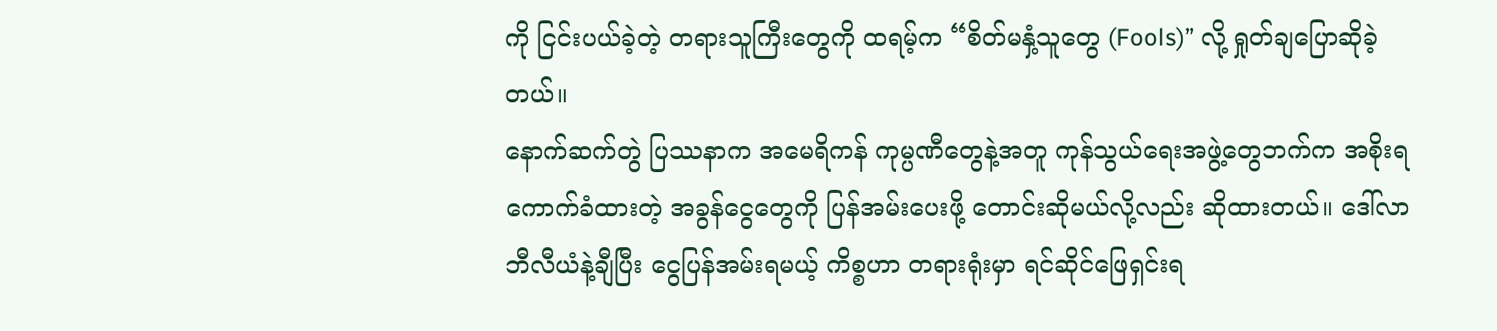ကို ငြင်းပယ်ခဲ့တဲ့ တရားသူကြီးတွေကို ထရမ့်က “စိတ်မနှံ့သူတွေ (Fools)” လို့ ရှုတ်ချပြောဆိုခဲ့တယ်။
နောက်ဆက်တွဲ ပြဿနာက အမေရိကန် ကုမ္ပဏီတွေနဲ့အတူ ကုန်သွယ်ရေးအဖွဲ့တွေဘက်က အစိုးရ ကောက်ခံထားတဲ့ အခွန်ငွေတွေကို ပြန်အမ်းပေးဖို့ တောင်းဆိုမယ်လို့လည်း ဆိုထားတယ်။ ဒေါ်လာဘီလီယံနဲ့ချီပြီး ငွေပြန်အမ်းရမယ့် ကိစ္စဟာ တရားရုံးမှာ ရင်ဆိုင်ဖြေရှင်းရ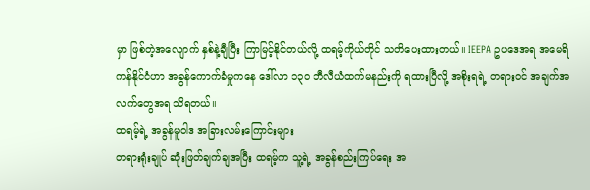မှာ ဖြစ်တဲ့အလျောက် နှစ်နဲ့ချီပြီး ကြာမြင့်နိုင်တယ်လို့ ထရမ့်ကိုယ်တိုင် သတိပေးထားတယ်။ IEEPA ဥပဒေအရ အမေရိကန်နိုင်ငံဟာ အခွန်ကောက်ခံမှုကနေ ဒေါ်လာ ၁၃၀ ဘီလီယံထက်မနည်းကို ရထားပြီလို့ အစိုးရရဲ့ တရားဝင် အချက်အလက်တွေအရ သိရတယ်။
ထရမ့်ရဲ့ အခွန်မူဝါဒ အခြားလမ်းကြောင်းများ
တရားရုံးချုပ် ဆုံးဖြတ်ချက်ချအပြီး ထရမ့်က သူ့ရဲ့ အခွန်စည်းကြပ်ရေး အ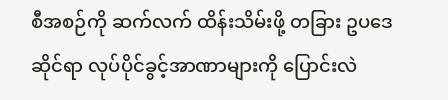စီအစဉ်ကို ဆက်လက် ထိန်းသိမ်းဖို့ တခြား ဥပဒေဆိုင်ရာ လုပ်ပိုင်ခွင့်အာဏာများကို ပြောင်းလဲ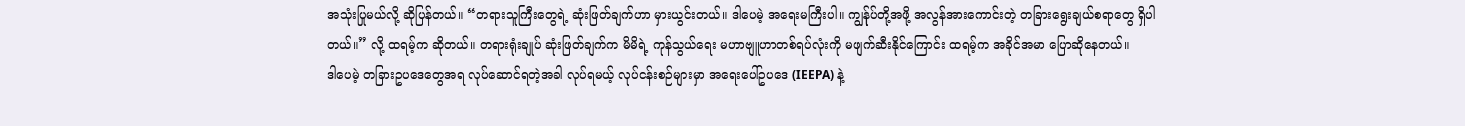အသုံးပြုမယ်လို့ ဆိုပြန်တယ်။ “တရားသူကြီးတွေရဲ့ ဆုံးဖြတ်ချက်ဟာ မှားယွင်းတယ်။ ဒါပေမဲ့ အရေးမကြီးပါ။ ကျွန်ုပ်တို့အဖို့ အလွန်အားကောင်းတဲ့ တခြားရွေးချယ်စရာတွေ ရှိပါတယ်။” လို့ ထရမ့်က ဆိုတယ်။ တရားရုံးချုပ် ဆုံးဖြတ်ချက်က မိမိရဲ့ ကုန်သွယ်ရေး မဟာဗျူဟာတစ်ရပ်လုံးကို မဖျက်ဆီးနိုင်ကြောင်း ထရမ့်က အခိုင်အမာ ပြောဆိုနေတယ်။
ဒါပေမဲ့ တခြားဥပဒေတွေအရ လုပ်ဆောင်ရတဲ့အခါ လုပ်ရမယ့် လုပ်ငန်းစဉ်များမှာ အရေးပေါ်ဥပဒေ (IEEPA) နဲ့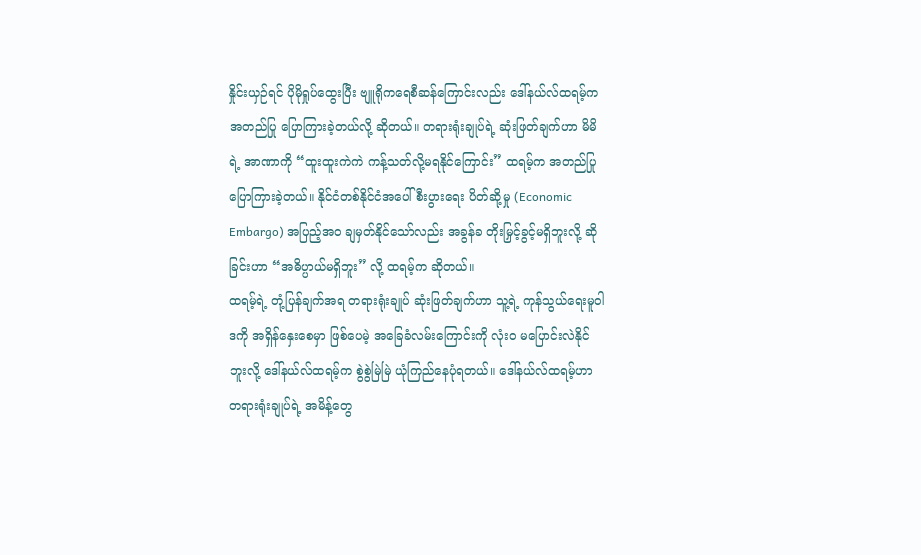နှိုင်းယှဉ်ရင် ပိုမိုရှုပ်ထွေးပြီး ဗျူရိုကရေစီဆန်ကြောင်းလည်း ဒေါ်နယ်လ်ထရမ့်က အတည်ပြု ပြောကြားခဲ့တယ်လို့ ဆိုတယ်။ တရားရုံးချုပ်ရဲ့ ဆုံးဖြတ်ချက်ဟာ မိမိရဲ့ အာဏာကို “ထူးထူးကဲကဲ ကန့်သတ်လို့မရနိုင်ကြောင်း” ထရမ့်က အတည်ပြု ပြောကြားခဲ့တယ်။ နိုင်ငံတစ်နိုင်ငံအပေါ် စီးပွားရေး ပိတ်ဆို့မှု (Economic Embargo) အပြည့်အဝ ချမှတ်နိုင်သော်လည်း အခွန်ခ တိုးမြှင့်ခွင့်မရှိဘူးလို့ ဆိုခြင်းဟာ “အဓိပ္ပာယ်မရှိဘူး” လို့ ထရမ့်က ဆိုတယ်။
ထရမ့်ရဲ့ တုံ့ပြန်ချက်အရ တရားရုံးချုပ် ဆုံးဖြတ်ချက်ဟာ သူ့ရဲ့ ကုန်သွယ်ရေးမူဝါဒကို အရှိန်နှေးစေမှာ ဖြစ်ပေမဲ့ အခြေခံလမ်းကြောင်းကို လုံးဝ မပြောင်းလဲနိုင်ဘူးလို့ ဒေါ်နယ်လ်ထရမ့်က စွဲစွဲမြဲမြဲ ယုံကြည်နေပုံရတယ်။ ဒေါ်နယ်လ်ထရမ့်ဟာ တရားရုံးချုပ်ရဲ့ အမိန့်တွေ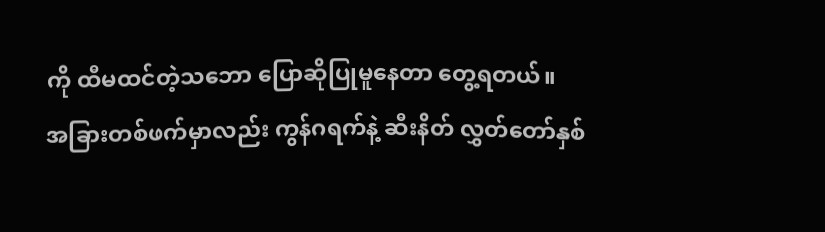ကို ထီမထင်တဲ့သဘော ပြောဆိုပြုမူနေတာ တွေ့ရတယ်။
အခြားတစ်ဖက်မှာလည်း ကွန်ဂရက်နဲ့ ဆီးနိတ် လွှတ်တော်နှစ်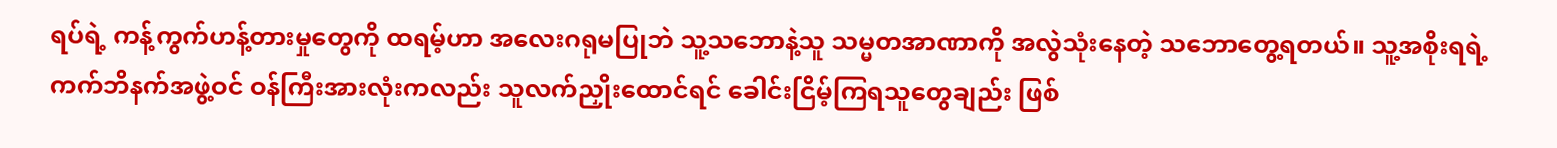ရပ်ရဲ့ ကန့်ကွက်ဟန့်တားမှုတွေကို ထရမ့်ဟာ အလေးဂရုမပြုဘဲ သူ့သဘောနဲ့သူ သမ္မတအာဏာကို အလွဲသုံးနေတဲ့ သဘောတွေ့ရတယ်။ သူ့အစိုးရရဲ့ ကက်ဘိနက်အဖွဲ့ဝင် ဝန်ကြီးအားလုံးကလည်း သူလက်ညှိုးထောင်ရင် ခေါင်းငြိမ့်ကြရသူတွေချည်း ဖြစ်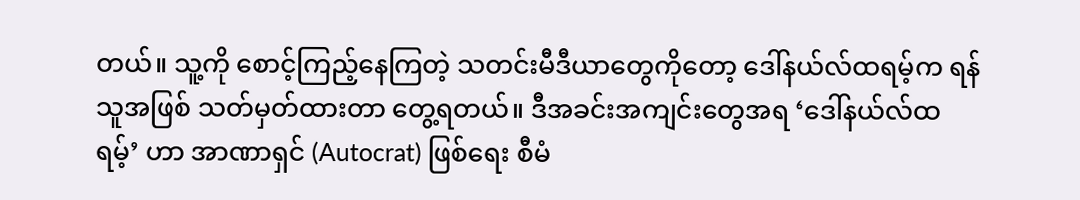တယ်။ သူ့ကို စောင့်ကြည့်နေကြတဲ့ သတင်းမီဒီယာတွေကိုတော့ ဒေါ်နယ်လ်ထရမ့်က ရန်သူအဖြစ် သတ်မှတ်ထားတာ တွေ့ရတယ်။ ဒီအခင်းအကျင်းတွေအရ ‘ဒေါ်နယ်လ်ထရမ့်’ ဟာ အာဏာရှင် (Autocrat) ဖြစ်ရေး စီမံ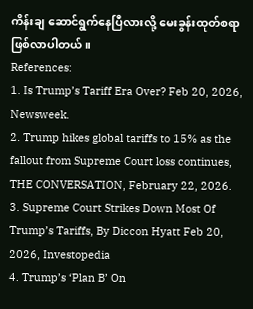ကိန်းချ ဆောင်ရွက်နေပြီလားလို့ မေးခွန်းထုတ်စရာ ဖြစ်လာပါတယ်။
References:
1. Is Trump’s Tariff Era Over? Feb 20, 2026, Newsweek.
2. Trump hikes global tariffs to 15% as the fallout from Supreme Court loss continues, THE CONVERSATION, February 22, 2026.
3. Supreme Court Strikes Down Most Of Trump’s Tariffs, By Diccon Hyatt Feb 20, 2026, Investopedia
4. Trump’s ‘Plan B’ On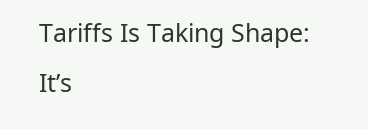Tariffs Is Taking Shape: It’s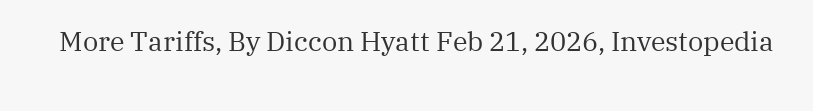More Tariffs, By Diccon Hyatt Feb 21, 2026, Investopedia